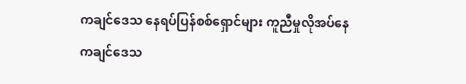ကချင်ဒေသ နေရပ်ပြန်စစ်ရှောင်များ ကူညီမှုလိုအပ်နေ
ကချင်ဒေသ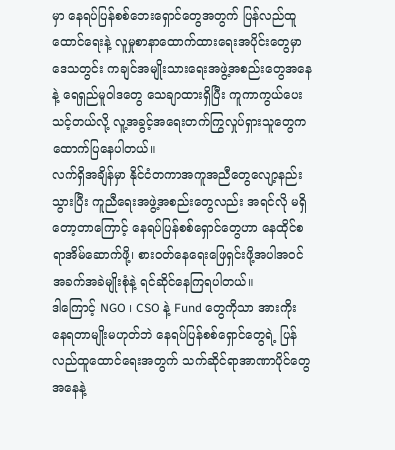မှာ နေရပ်ပြန်စစ်ဘေးရှောင်တွေအတွက် ပြန်လည်ထူထောင်ရေးနဲ့ လူမှုစာနာထောက်ထားရေးအပိုင်းတွေမှာ ဒေသတွင်း ကချင်အမျိုးသားရေးအဖွဲ့အစည်းတွေအနေနဲ့ ရေရှည်မူဝါဒတွေ သေချာထားရှိပြီး ကူကာကွယ်ပေးသင့်တယ်လို့ လူ့အခွင့်အရေးတက်ကြွလှုပ်ရှားသူတွေက ထောက်ပြနေပါတယ်။
လက်ရှိအချိန်မှာ နိုင်ငံတကာအကူအညီတွေလျော့နည်းသွားပြီး ကူညီရေးအဖွဲ့အစည်းတွေလည်း အရင်လို မရှိတော့တာကြောင့် နေရပ်ပြန်စစ်ရှောင်တွေဟာ နေထိုင်စရာအိမ်ဆောက်ဖို့၊ စားဝတ်နေရေးဖြေရှင်းဖို့အပါအဝင် အခက်အခဲမျိုးစုံနဲ့ ရင်ဆိုင်နေကြရပါတယ်။
ဒါကြောင့် NGO ၊ CSO နဲ့ Fund တွေကိုသာ အားကိုးနေရတာမျိုးမဟုတ်ဘဲ နေရပ်ပြန်စစ်ရှောင်တွေရဲ့ ပြန်လည်ထူထောင်ရေးအတွက် သက်ဆိုင်ရာအာဏာပိုင်တွေအနေနဲ့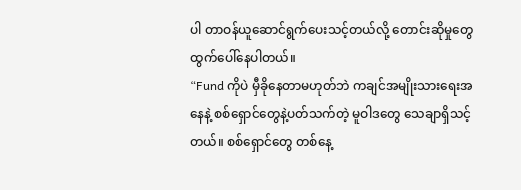ပါ တာဝန်ယူဆောင်ရွက်ပေးသင့်တယ်လို့ တောင်းဆိုမှုတွေ ထွက်ပေါ်နေပါတယ်။
“Fund ကိုပဲ မှီခိုနေတာမဟုတ်ဘဲ ကချင်အမျိုးသားရေးအနေနဲ့ စစ်ရှောင်တွေနဲ့ပတ်သက်တဲ့ မူဝါဒတွေ သေချာရှိသင့်တယ်။ စစ်ရှောင်တွေ တစ်နေ့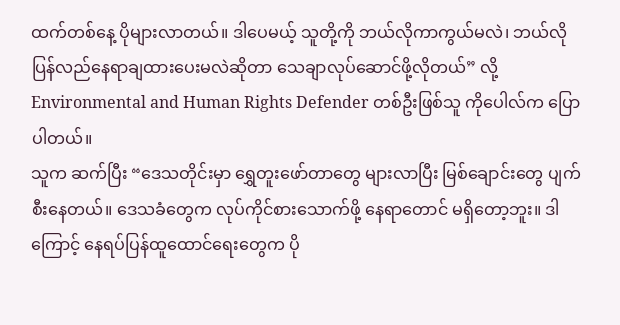ထက်တစ်နေ့ ပိုများလာတယ်။ ဒါပေမယ့် သူတို့ကို ဘယ်လိုကာကွယ်မလဲ၊ ဘယ်လိုပြန်လည်နေရာချထားပေးမလဲဆိုတာ သေချာလုပ်ဆောင်ဖို့လိုတယ်” လို့ Environmental and Human Rights Defender တစ်ဦးဖြစ်သူ ကိုပေါလ်က ပြောပါတယ်။
သူက ဆက်ပြီး “ဒေသတိုင်းမှာ ရွှေတူးဖော်တာတွေ များလာပြီး မြစ်ချောင်းတွေ ပျက်စီးနေတယ်။ ဒေသခံတွေက လုပ်ကိုင်စားသောက်ဖို့ နေရာတောင် မရှိတော့ဘူး။ ဒါကြောင့် နေရပ်ပြန်ထူထောင်ရေးတွေက ပို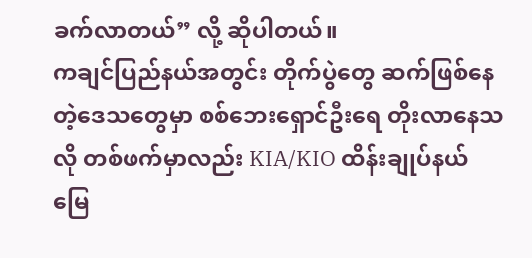ခက်လာတယ်” လို့ ဆိုပါတယ်။
ကချင်ပြည်နယ်အတွင်း တိုက်ပွဲတွေ ဆက်ဖြစ်နေတဲ့ဒေသတွေမှာ စစ်ဘေးရှောင်ဦးရေ တိုးလာနေသလို တစ်ဖက်မှာလည်း KIA/KIO ထိန်းချုပ်နယ်မြေ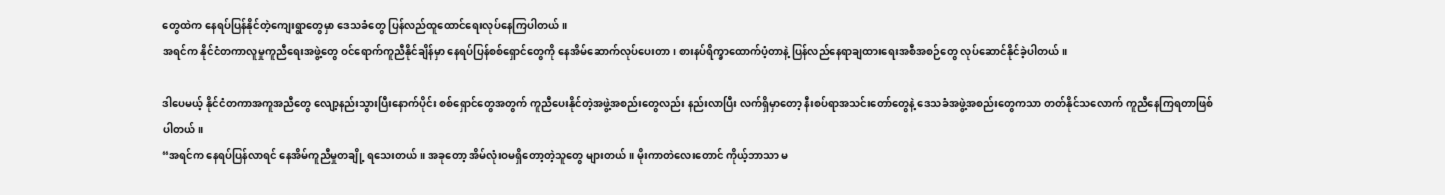တွေထဲက နေရပ်ပြန်နိုင်တဲ့ကျေးရွာတွေမှာ ဒေသခံတွေ ပြန်လည်ထူထောင်ရေးလုပ်နေကြပါတယ်။
အရင်က နိုင်ငံတကာလူမှုကူညီရေးအဖွဲ့တွေ ဝင်ရောက်ကူညီနိုင်ချိန်မှာ နေရပ်ပြန်စစ်ရှောင်တွေကို နေအိမ်ဆောက်လုပ်ပေးတာ၊ စားနပ်ရိက္ခာထောက်ပံ့တာနဲ့ ပြန်လည်နေရာချထားရေးအစီအစဉ်တွေ လုပ်ဆောင်နိုင်ခဲ့ပါတယ်။

ဒါပေမယ့် နိုင်ငံတကာအကူအညီတွေ လျော့နည်းသွားပြီးနောက်ပိုင်း စစ်ရှောင်တွေအတွက် ကူညီပေးနိုင်တဲ့အဖွဲ့အစည်းတွေလည်း နည်းလာပြီး လက်ရှိမှာတော့ နီးစပ်ရာအသင်းတော်တွေနဲ့ ဒေသခံအဖွဲ့အစည်းတွေကသာ တတ်နိုင်သလောက် ကူညီနေကြရတာဖြစ်ပါတယ်။
“အရင်က နေရပ်ပြန်လာရင် နေအိမ်ကူညီမှုတချို့ ရသေးတယ်။ အခုတော့ အိမ်လုံးဝမရှိတော့တဲ့သူတွေ များတယ်။ မိုးကာတဲလေးတောင် ကိုယ့်ဘာသာ မ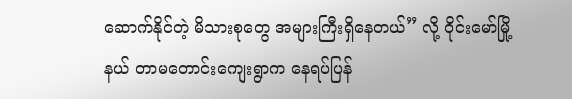ဆောက်နိုင်တဲ့ မိသားစုတွေ အများကြီးရှိနေတယ်” လို့ ဝိုင်းမော်မြို့နယ် တာမတောင်းကျေးရွာက နေရပ်ပြန်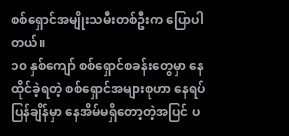စစ်ရှောင်အမျိုးသမီးတစ်ဦးက ပြောပါတယ်။
၁၀ နှစ်ကျော် စစ်ရှောင်စခန်းတွေမှာ နေထိုင်ခဲ့ရတဲ့ စစ်ရှောင်အများစုဟာ နေရပ်ပြန်ချိန်မှာ နေအိမ်မရှိတော့တဲ့အပြင် ပ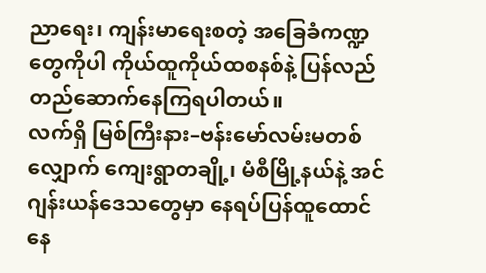ညာရေး၊ ကျန်းမာရေးစတဲ့ အခြေခံကဏ္ဍတွေကိုပါ ကိုယ်ထူကိုယ်ထစနစ်နဲ့ ပြန်လည်တည်ဆောက်နေကြရပါတယ်။
လက်ရှိ မြစ်ကြီးနား–ဗန်းမော်လမ်းမတစ်လျှောက် ကျေးရွာတချို့၊ မံစီမြို့နယ်နဲ့ အင်ဂျန်းယန်ဒေသတွေမှာ နေရပ်ပြန်ထူထောင်နေ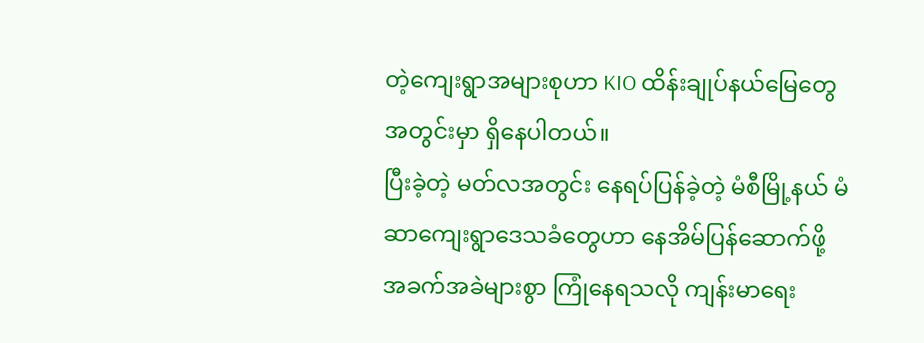တဲ့ကျေးရွာအများစုဟာ KIO ထိန်းချုပ်နယ်မြေတွေအတွင်းမှာ ရှိနေပါတယ်။
ပြီးခဲ့တဲ့ မတ်လအတွင်း နေရပ်ပြန်ခဲ့တဲ့ မံစီမြို့နယ် မံဆာကျေးရွာဒေသခံတွေဟာ နေအိမ်ပြန်ဆောက်ဖို့ အခက်အခဲများစွာ ကြုံနေရသလို ကျန်းမာရေး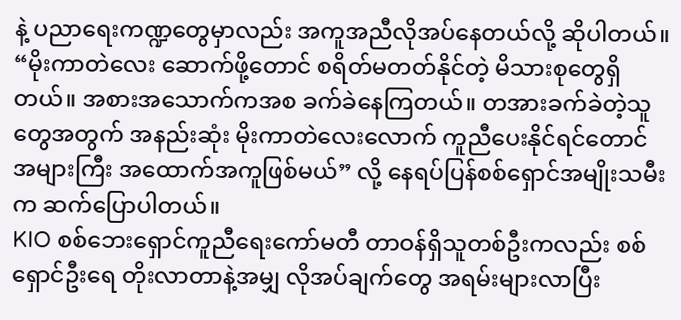နဲ့ ပညာရေးကဏ္ဍတွေမှာလည်း အကူအညီလိုအပ်နေတယ်လို့ ဆိုပါတယ်။
“မိုးကာတဲလေး ဆောက်ဖို့တောင် စရိတ်မတတ်နိုင်တဲ့ မိသားစုတွေရှိတယ်။ အစားအသောက်ကအစ ခက်ခဲနေကြတယ်။ တအားခက်ခဲတဲ့သူတွေအတွက် အနည်းဆုံး မိုးကာတဲလေးလောက် ကူညီပေးနိုင်ရင်တောင် အများကြီး အထောက်အကူဖြစ်မယ်” လို့ နေရပ်ပြန်စစ်ရှောင်အမျိုးသမီးက ဆက်ပြောပါတယ်။
KIO စစ်ဘေးရှောင်ကူညီရေးကော်မတီ တာဝန်ရှိသူတစ်ဦးကလည်း စစ်ရှောင်ဦးရေ တိုးလာတာနဲ့အမျှ လိုအပ်ချက်တွေ အရမ်းများလာပြီး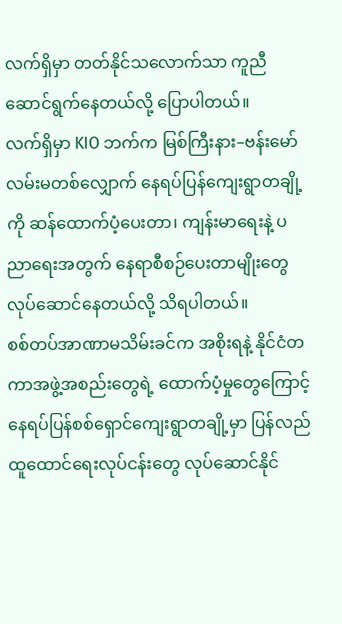လက်ရှိမှာ တတ်နိုင်သလောက်သာ ကူညီဆောင်ရွက်နေတယ်လို့ ပြောပါတယ်။
လက်ရှိမှာ KIO ဘက်က မြစ်ကြီးနား–ဗန်းမော်လမ်းမတစ်လျှောက် နေရပ်ပြန်ကျေးရွာတချို့ကို ဆန်ထောက်ပံ့ပေးတာ၊ ကျန်းမာရေးနဲ့ ပညာရေးအတွက် နေရာစီစဉ်ပေးတာမျိုးတွေ လုပ်ဆောင်နေတယ်လို့ သိရပါတယ်။
စစ်တပ်အာဏာမသိမ်းခင်က အစိုးရနဲ့ နိုင်ငံတကာအဖွဲ့အစည်းတွေရဲ့ ထောက်ပံ့မှုတွေကြောင့် နေရပ်ပြန်စစ်ရှောင်ကျေးရွာတချို့မှာ ပြန်လည်ထူထောင်ရေးလုပ်ငန်းတွေ လုပ်ဆောင်နိုင်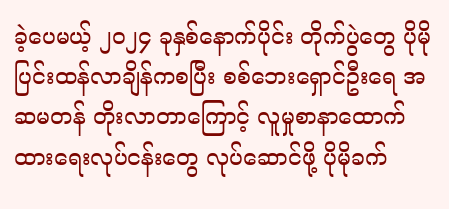ခဲ့ပေမယ့် ၂၀၂၄ ခုနှစ်နောက်ပိုင်း တိုက်ပွဲတွေ ပိုမိုပြင်းထန်လာချိန်ကစပြီး စစ်ဘေးရှောင်ဦးရေ အဆမတန် တိုးလာတာကြောင့် လူမှုစာနာထောက်ထားရေးလုပ်ငန်းတွေ လုပ်ဆောင်ဖို့ ပိုမိုခက်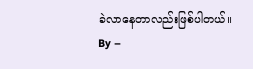ခဲလာနေတာလည်းဖြစ်ပါတယ်။
By –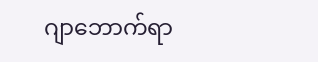ဂျာဘောက်ရာ